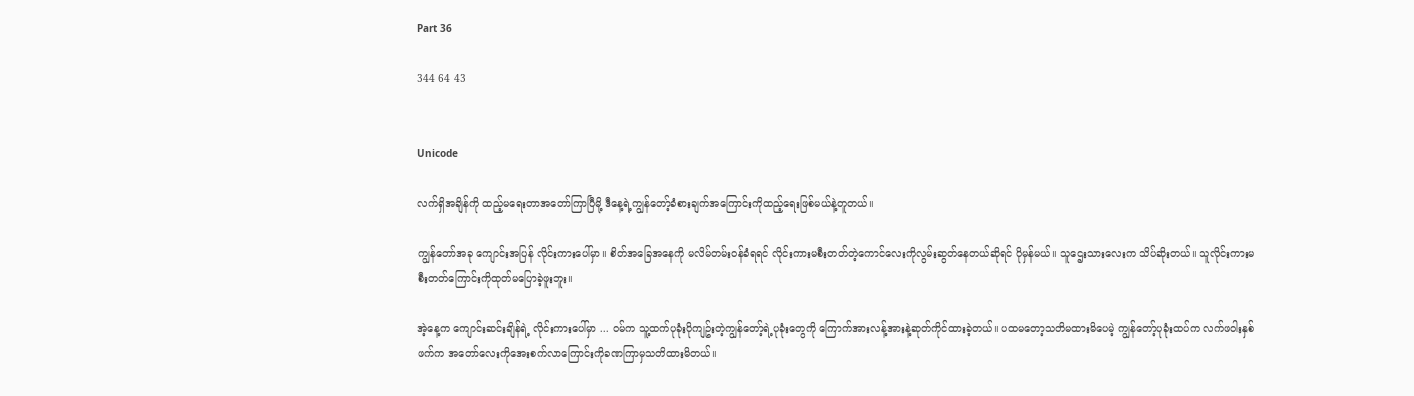Part 36

344 64 43


Unicode

လက်ရှိအချိန်ကို ထည့်မရေးတာအတော်ကြာပြီမို့ ဒီနေ့ရဲ့ကျွန်တော့်ခံစားချက်အကြောင်းကိုထည့်ရေးဖြစ်မယ်နဲ့တူတယ်။

ကျွန်တော်အခု ကျောင်းအပြန် လိုင်းကားပေါ်မှာ။ စိတ်အခြေအနေကို မလိမ်တမ်းဝန်ခံရရင် လိုင်းကားမစီးတတ်တဲ့ကောင်လေးကိုလွမ်းဆွတ်နေတယ်ဆိုရင် ပိုမှန်မယ်။ သူဌေးသားလေးက သိပ်ဆိုးတယ်။ သူလိုင်းကားမစီးတတ်ကြောင်းကိုထုတ်မပြောခဲ့ဖူးဘူး။

အဲ့နေ့က ကျောင်းဆင်းချိန်ရဲ့ လိုင်းကားပေါ်မှာ ... ဝမ်က သူ့ထက်ပုခုံးပိုကျဥ်းတဲ့ကျွန်တော့်ရဲ့ပုခုံးတွေကို ကြောက်အားလန့်အားနဲ့ဆုတ်ကိုင်ထားခဲ့တယ်။ ပထမတော့သတိမထားမိပေမဲ့ ကျွန်တော့်ပုခုံးထပ်က လက်ဖဝါးနှစ်ဖက်က အတော်လေးကိုအေးစက်လာကြောင်းကိုခဏကြာမှသတိထားမိတယ်။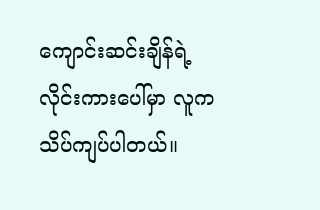ကျောင်းဆင်းချိန်ရဲ့လိုင်းကားပေါ်မှာ လူကသိပ်ကျပ်ပါတယ်။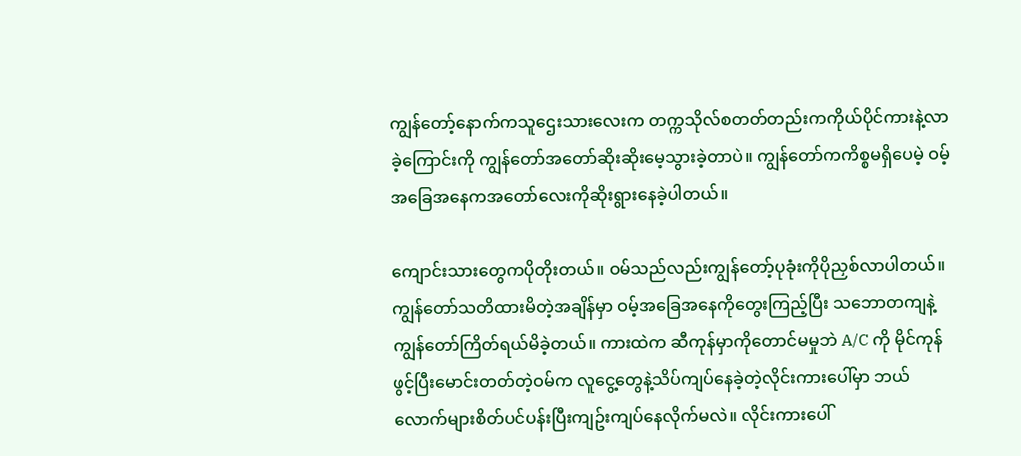ကျွန်တော့်နောက်ကသူဌေးသားလေးက တက္ကသိုလ်စတတ်တည်းကကိုယ်ပိုင်ကားနဲ့လာခဲ့ကြောင်းကို ကျွန်တော်အတော်ဆိုးဆိုးမေ့သွားခဲ့တာပဲ။ ကျွန်တော်ကကိစ္စမရှိပေမဲ့ ဝမ့်အခြေအနေကအတော်လေးကိုဆိုးရွားနေခဲ့ပါတယ်။

ကျောင်းသားတွေကပိုတိုးတယ်။ ဝမ်သည်လည်းကျွန်တော့်ပုခုံးကိုပိုညှစ်လာပါတယ်။ ကျွန်တော်သတိထားမိတဲ့အချိန်မှာ ဝမ့်အခြေအနေကိုတွေးကြည့်ပြီး သဘောတကျနဲ့ ကျွန်တော်ကြိတ်ရယ်မိခဲ့တယ်။ ကားထဲက ဆီကုန်မှာကိုတောင်မမှုဘဲ A/C ကို မိုင်ကုန်ဖွင့်ပြီးမောင်းတတ်တဲ့ဝမ်က လူငွေ့တွေနဲ့သိပ်ကျပ်နေခဲ့တဲ့လိုင်းကားပေါ်မှာ ဘယ်လောက်များစိတ်ပင်ပန်းပြီးကျဥ်းကျပ်နေလိုက်မလဲ။ လိုင်းကားပေါ်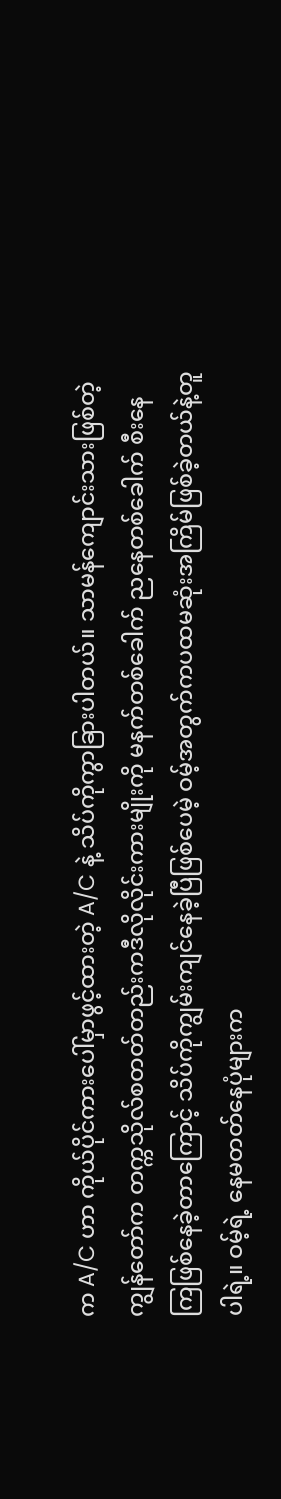က A/C ဟာ ကိုယ်ပိုင်ကားပေါ်မှာဖွင့်ထားတဲ့ A/C နဲ့ သိပ်ကိုကွာခြားပါတယ်။ သာမန်ကျောင်းသားဖြစ်တဲ့ကျွန်တော်က တက္ကသိုလ်စတတ်တည်းကဒီလိုလိုင်းကားမျိုးကို မနက်တစ်ခေါက် ညနေတစ်ခေါက် စီးနေကြဖြစ်နေခဲ့တာကြောင့် သိပ်ကိုကျွမ်းကျင်နေခဲ့ပြီဖြစ်ပေမဲ့ ဝမ့်အတွက်ကပထမဆုံးအကြိမ်ဖြစ်ခဲ့တယ်နဲ့တူပါရဲ့။ ဝမ့်ရဲ့ နေမတတ်နေပုံများက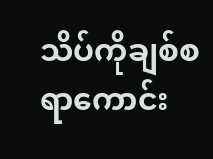သိပ်ကိုချစ်စရာကောင်း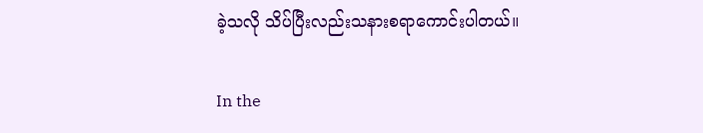ခဲ့သလို သိပ်ပြီးလည်းသနားစရာကောင်းပါတယ်။

In the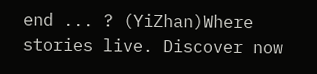end ... ? (YiZhan)Where stories live. Discover now